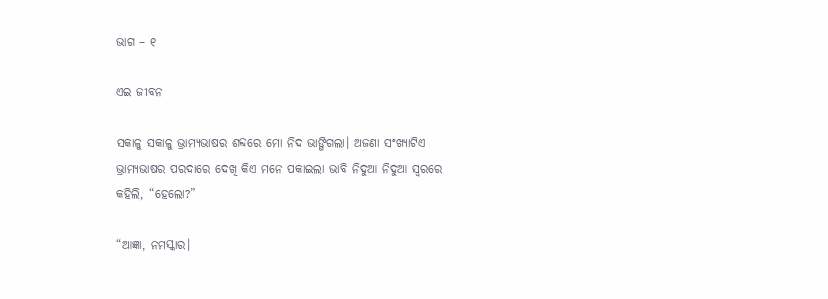ଭାଗ – ୧

ଏଇ ଜୀବନ

ସକାଳୁ ସକାଳୁ ଭ୍ରାମ୍ୟଭାଷର ଶବ୍ଦରେ ମୋ ନିଦ ଭାଙ୍ଗିଗଲା। ଅଜଣା ସଂଖ୍ୟାଟିଏ ଭ୍ରାମ୍ୟଭାଷର ପରଦାରେ ଦେଖି କିଏ ମନେ ପକାଇଲା ଭାବି ନିଦୁଆ ନିଦୁଆ ସ୍ବରରେ କହିଲି, “ହେଲୋ?”

“ଆଜ୍ଞା, ନମସ୍କାର।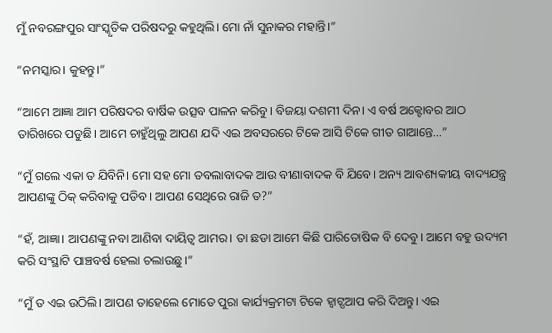ମୁଁ ନବରଙ୍ଗପୁର ସାଂସ୍କୃତିକ ପରିଷଦରୁ କହୁଥିଲି। ମୋ ନାଁ ସୁନାକର ମହାନ୍ତି।”

“ନମସ୍କାର। କୁହନ୍ତୁ।”

“ଆମେ ଆଜ୍ଞା ଆମ ପରିଷଦର ବାର୍ଷିକ ଉତ୍ସବ ପାଳନ କରିବୁ। ବିଜୟା ଦଶମୀ ଦିନ। ଏ ବର୍ଷ ଅକ୍ଟୋବର ଆଠ ତାରିଖରେ ପଡୁଛି। ଆମେ ଚାହୁଁଥିଲୁ ଆପଣ ଯଦି ଏଇ ଅବସରରେ ଟିକେ ଆସି ଟିକେ ଗୀତ ଗାଆନ୍ତେ…”

“ମୁଁ ଗଲେ ଏକା ତ ଯିବିନି। ମୋ ସହ ମୋ ତବଲାବାଦକ ଆଉ ବୀଣାବାଦକ ବି ଯିବେ। ଅନ୍ୟ ଆବଶ୍ୟକୀୟ ବାଦ୍ୟଯନ୍ତ୍ର ଆପଣଙ୍କୁ ଠିକ୍ କରିବାକୁ ପଡିବ। ଆପଣ ସେଥିରେ ରାଜି ତ?”

“ହଁ, ଆଜ୍ଞା। ଆପଣଙ୍କୁ ନବା ଆଣିବା ଦାୟିତ୍ୱ ଆମର। ତା ଛଡା ଆମେ କିଛି ପାରିତୋଷିକ ବି ଦେବୁ। ଆମେ ବହୁ ଉଦ୍ୟମ କରି ସଂସ୍ଥାଟି ପାଞ୍ଚବର୍ଷ ହେଲା ଚଲାଉଛୁ।”

“ମୁଁ ତ ଏଇ ଉଠିଲି। ଆପଣ ତାହେଲେ ମୋତେ ପୁରା କାର୍ଯ୍ୟକ୍ରମଟା ଟିକେ ହ୍ବାଟ୍ସଆପ କରି ଦିଅନ୍ତୁ। ଏଇ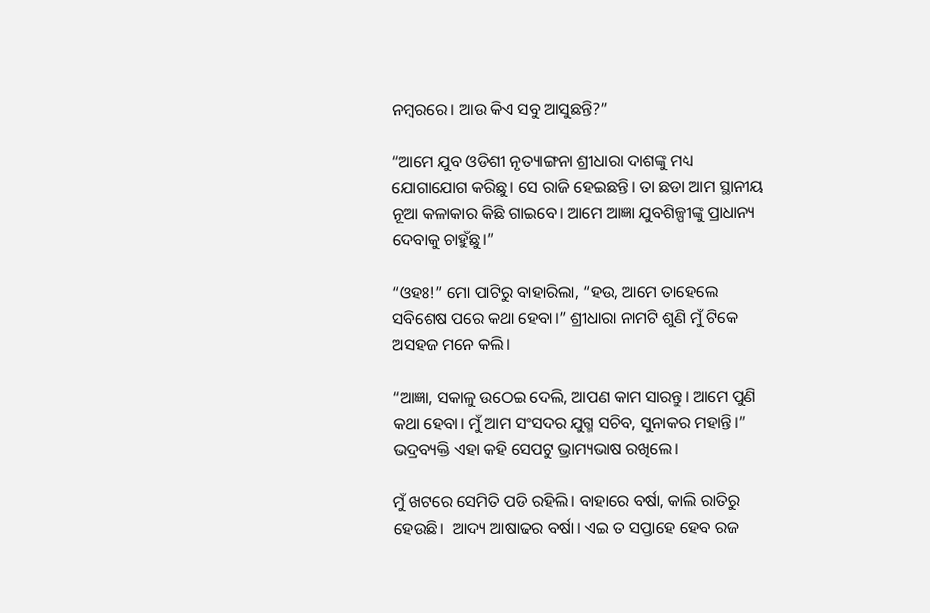ନମ୍ବରରେ। ଆଉ କିଏ ସବୁ ଆସୁଛନ୍ତି?”

“ଆମେ ଯୁବ ଓଡିଶୀ ନୃତ୍ୟାଙ୍ଗନା ଶ୍ରୀଧାରା ଦାଶଙ୍କୁ ମଧ୍ୟ ଯୋଗାଯୋଗ କରିଛୁ। ସେ ରାଜି ହେଇଛନ୍ତି। ତା ଛଡା ଆମ ସ୍ଥାନୀୟ ନୂଆ କଳାକାର କିଛି ଗାଇବେ। ଆମେ ଆଜ୍ଞା ଯୁବଶିଳ୍ପୀଙ୍କୁ ପ୍ରାଧାନ୍ୟ ଦେବାକୁ ଚାହୁଁଛୁ।”

“ଓହଃ!” ମୋ ପାଟିରୁ ବାହାରିଲା, “ହଉ, ଆମେ ତାହେଲେ ସବିଶେଷ ପରେ କଥା ହେବା।” ଶ୍ରୀଧାରା ନାମଟି ଶୁଣି ମୁଁ ଟିକେ ଅସହଜ ମନେ କଲି।

“ଆଜ୍ଞା, ସକାଳୁ ଉଠେଇ ଦେଲି, ଆପଣ କାମ ସାରନ୍ତୁ। ଆମେ ପୁଣି କଥା ହେବା। ମୁଁ ଆମ ସଂସଦର ଯୁଗ୍ମ ସଚିବ, ସୁନାକର ମହାନ୍ତି।” ଭଦ୍ରବ୍ୟକ୍ତି ଏହା କହି ସେପଟୁ ଭ୍ରାମ୍ୟଭାଷ ରଖିଲେ।

ମୁଁ ଖଟରେ ସେମିତି ପଡି ରହିଲି। ବାହାରେ ବର୍ଷା, କାଲି ରାତିରୁ ହେଉଛି।  ଆଦ୍ୟ ଆଷାଢର ବର୍ଷା। ଏଇ ତ ସପ୍ତାହେ ହେବ ରଜ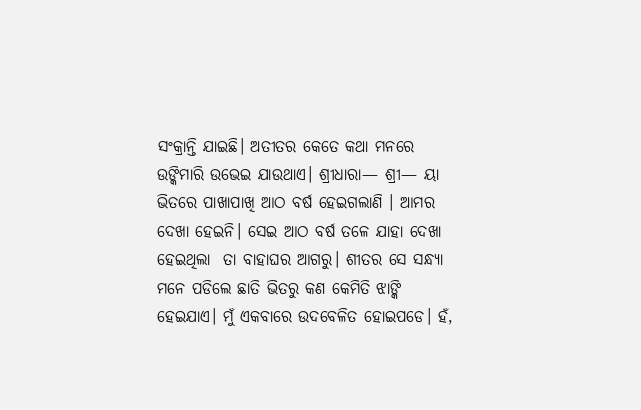ସଂକ୍ରାନ୍ତି ଯାଇଛି। ଅତୀତର କେତେ କଥା ମନରେ ଉଙ୍କିମାରି ଉଭେଇ ଯାଉଥାଏ। ଶ୍ରୀଧାରା— ଶ୍ରୀ— ୟା ଭିତରେ ପାଖାପାଖି ଆଠ ବର୍ଷ ହେଇଗଲାଣି । ଆମର ଦେଖା ହେଇନି। ସେଇ ଆଠ ବର୍ଷ ତଳେ ଯାହା ଦେଖା ହେଇଥିଲା  ତା ବାହାଘର ଆଗରୁ। ଶୀତର ସେ ସନ୍ଧ୍ୟା ମନେ ପଡିଲେ ଛାତି ଭିତରୁ କଣ କେମିତି ଝାଙ୍କି ହେଇଯାଏ। ମୁଁ ଏକବାରେ ଉଦବେଳିତ ହୋଇପଡେ। ହଁ,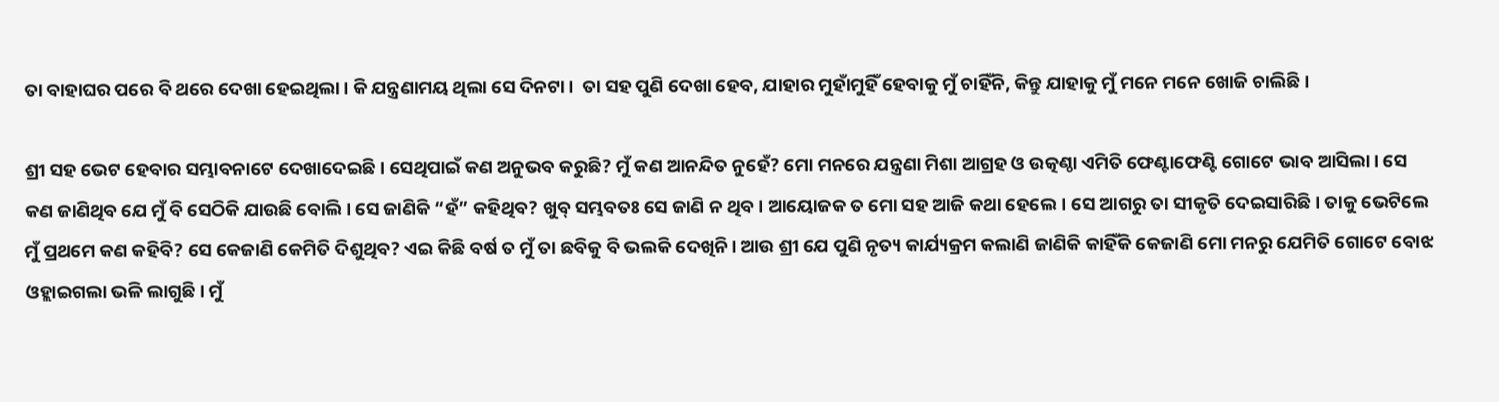ତା ବାହାଘର ପରେ ବି ଥରେ ଦେଖା ହେଇଥିଲା। କି ଯନ୍ତ୍ରଣାମୟ ଥିଲା ସେ ଦିନଟା।  ତା ସହ ପୁଣି ଦେଖା ହେବ, ଯାହାର ମୁହାଁମୁହିଁ ହେବାକୁ ମୁଁ ଚାହିଁନି, କିନ୍ତୁ ଯାହାକୁ ମୁଁ ମନେ ମନେ ଖୋଜି ଚାଲିଛି ।

ଶ୍ରୀ ସହ ଭେଟ ହେବାର ସମ୍ଭାବନାଟେ ଦେଖାଦେଇଛି। ସେଥିପାଇଁ କଣ ଅନୁଭବ କରୁଛି? ମୁଁ କଣ ଆନନ୍ଦିତ ନୁହେଁ? ମୋ ମନରେ ଯନ୍ତ୍ରଣା ମିଶା ଆଗ୍ରହ ଓ ଉତ୍କଣ୍ଠା ଏମିତି ଫେଣ୍ଟାଫେଣ୍ଟି ଗୋଟେ ଭାବ ଆସିଲା। ସେ କଣ ଜାଣିଥିବ ଯେ ମୁଁ ବି ସେଠିକି ଯାଉଛି ବୋଲି। ସେ ଜାଣିକି “ହଁ” କହିଥିବ? ଖୁବ୍ ସମ୍ଭବତଃ ସେ ଜାଣି ନ ଥିବ। ଆୟୋଜକ ତ ମୋ ସହ ଆଜି କଥା ହେଲେ। ସେ ଆଗରୁ ତା ସୀକୃତି ଦେଇସାରିଛି। ତାକୁ ଭେଟିଲେ ମୁଁ ପ୍ରଥମେ କଣ କହିବି? ସେ କେଜାଣି କେମିତି ଦିଶୁଥିବ? ଏଇ କିଛି ବର୍ଷ ତ ମୁଁ ତା ଛବିକୁ ବି ଭଲକି ଦେଖିନି। ଆଉ ଶ୍ରୀ ଯେ ପୁଣି ନୃତ୍ୟ କାର୍ଯ୍ୟକ୍ରମ କଲାଣି ଜାଣିକି କାହିଁକି କେଜାଣି ମୋ ମନରୁ ଯେମିତି ଗୋଟେ ବୋଝ ଓହ୍ଲାଇଗଲା ଭଳି ଲାଗୁଛି। ମୁଁ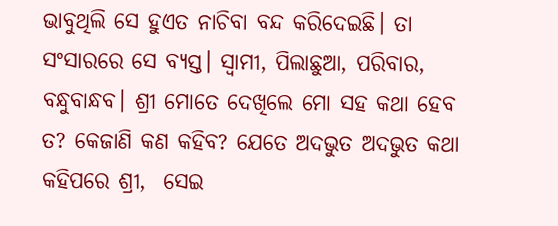ଭାବୁଥିଲି ସେ ହୁଏତ ନାଚିବା ବନ୍ଦ କରିଦେଇଛି। ତା ସଂସାରରେ ସେ ବ୍ୟସ୍ତ। ସ୍ୱାମୀ, ପିଲାଛୁଆ, ପରିବାର, ବନ୍ଧୁବାନ୍ଧବ। ଶ୍ରୀ ମୋତେ ଦେଖିଲେ ମୋ ସହ କଥା ହେବ ତ? କେଜାଣି କଣ କହିବ? ଯେତେ ଅଦଭୁତ ଅଦଭୁତ କଥା କହିପରେ ଶ୍ରୀ,  ସେଇ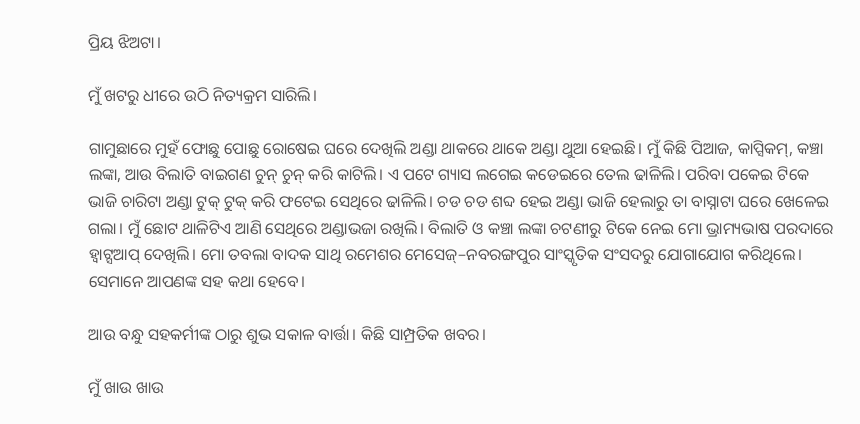ପ୍ରିୟ ଝିଅଟା।

ମୁଁ ଖଟରୁ ଧୀରେ ଉଠି ନିତ୍ୟକ୍ରମ ସାରିଲି।

ଗାମୁଛାରେ ମୁହଁ ଫୋଛୁ ପୋଛୁ ରୋଷେଇ ଘରେ ଦେଖିଲି ଅଣ୍ଡା ଥାକରେ ଥାକେ ଅଣ୍ଡା ଥୁଆ ହେଇଛି। ମୁଁ କିଛି ପିଆଜ, କାପ୍ସିକମ୍, କଞ୍ଚା ଲଙ୍କା, ଆଉ ବିଲାତି ବାଇଗଣ ଚୁନ୍ ଚୁନ୍ କରି କାଟିଲି। ଏ ପଟେ ଗ୍ୟାସ ଲଗେଇ କଡେଇରେ ତେଲ ଢାଳିଲି। ପରିବା ପକେଇ ଟିକେ ଭାଜି ଚାରିଟା ଅଣ୍ଡା ଟୁକ୍ ଟୁକ୍ କରି ଫଟେଇ ସେଥିରେ ଢାଳିଲି। ଚଡ ଚଡ ଶବ୍ଦ ହେଇ ଅଣ୍ଡା ଭାଜି ହେଲାରୁ ତା ବାସ୍ନାଟା ଘରେ ଖେଳେଇ ଗଲା। ମୁଁ ଛୋଟ ଥାଳିଟିଏ ଆଣି ସେଥିରେ ଅଣ୍ଡାଭଜା ରଖିଲି। ବିଲାତି ଓ କଞ୍ଚା ଲଙ୍କା ଚଟଣୀରୁ ଟିକେ ନେଇ ମୋ ଭ୍ରାମ୍ୟଭାଷ ପରଦାରେ ହ୍ୱାଟ୍ସଆପ୍ ଦେଖିଲି। ମୋ ତବଲା ବାଦକ ସାଥି ରମେଶର ମେସେଜ୍–ନବରଙ୍ଗପୁର ସାଂସ୍କୃତିକ ସଂସଦରୁ ଯୋଗାଯୋଗ କରିଥିଲେ। ସେମାନେ ଆପଣଙ୍କ ସହ କଥା ହେବେ।

ଆଉ ବନ୍ଧୁ ସହକର୍ମୀଙ୍କ ଠାରୁ ଶୁଭ ସକାଳ ବାର୍ତ୍ତା। କିଛି ସାମ୍ପ୍ରତିକ ଖବର।

ମୁଁ ଖାଉ ଖାଉ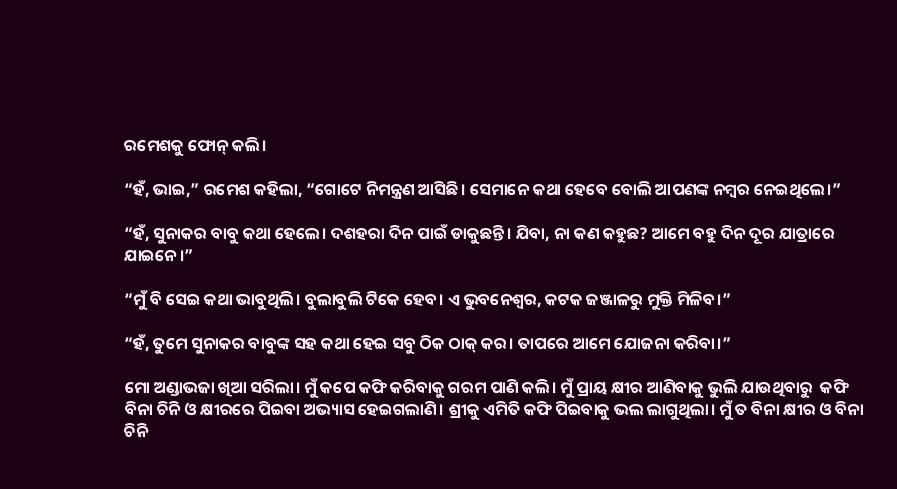ରମେଶକୁ ଫୋନ୍ କଲି।

“ହଁ, ଭାଇ,” ରମେଶ କହିଲା, “ଗୋଟେ ନିମନ୍ତ୍ରଣ ଆସିଛି। ସେମାନେ କଥା ହେବେ ବୋଲି ଆପଣଙ୍କ ନମ୍ବର ନେଇଥିଲେ।”

“ହଁ, ସୁନାକର ବାବୁ କଥା ହେଲେ। ଦଶହରା ଦିନ ପାଇଁ ଡାକୁଛନ୍ତି। ଯିବା, ନା କଣ କହୁଛ? ଆମେ ବହୁ ଦିନ ଦୂର ଯାତ୍ରାରେ ଯାଇନେ।”

“ମୁଁ ବି ସେଇ କଥା ଭାବୁଥିଲି। ବୁଲାବୁଲି ଟିକେ ହେବ। ଏ ଭୁବନେଶ୍ଵର, କଟକ ଜଞ୍ଜାଳରୁ ମୁକ୍ତି ମିଳିବ।”

“ହଁ, ତୁମେ ସୁନାକର ବାବୁଙ୍କ ସହ କଥା ହେଇ ସବୁ ଠିକ ଠାକ୍ କର। ତାପରେ ଆମେ ଯୋଜନା କରିବା।”

ମୋ ଅଣ୍ଡାଭଜା ଖିଆ ସରିଲା। ମୁଁ କପେ କଫି କରିବାକୁ ଗରମ ପାଣି କଲି। ମୁଁ ପ୍ରାୟ କ୍ଷୀର ଆଣିବାକୁ ଭୁଲି ଯାଉଥିବାରୁ  କଫି ବିନା ଚିନି ଓ କ୍ଷୀରରେ ପିଇବା ଅଭ୍ୟାସ ହେଇଗଲାଣି। ଶ୍ରୀକୁ ଏମିତି କଫି ପିଇବାକୁ ଭଲ ଲାଗୁଥିଲା। ମୁଁ ତ ବିନା କ୍ଷୀର ଓ ବିନା ଚିନି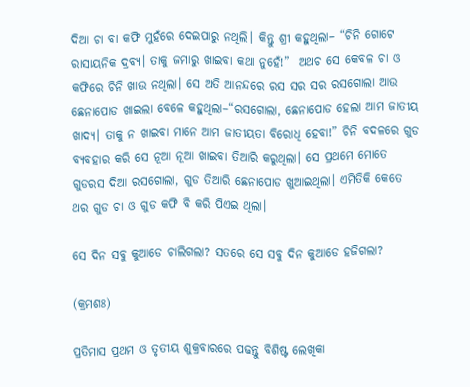ଦିଆ ଚା ବା କଫି ମୁହଁରେ ଦେଇପାରୁ ନଥିଲି। କିନ୍ତୁ ଶ୍ରୀ କହୁଥିଲା– “ଚିନି ଗୋଟେ ରାସାୟନିକ ଦ୍ରବ୍ୟ। ତାକୁ ଜମାରୁ ଖାଇବା କଥା ନୁହେଁ!”  ଅଥଚ ସେ କେବଳ ଚା ଓ କଫିରେ ଚିନି ଖାଉ ନଥିଲା। ସେ ଅତି ଆନନ୍ଦରେ ରସ ସର ସର ରସଗୋଲା ଆଉ ଛେନାପୋଡ ଖାଇଲା ବେଳେ କହୁଥିଲା–“ରସଗୋଲା, ଛେନାପୋଡ ହେଲା ଆମ ଜାତୀୟ ଖାଦ୍ୟ। ତାକୁ ନ ଖାଇବା ମାନେ ଆମ ଜାତୀୟତା ବିରୋଧି ହେବା!” ଚିନି ବଦଳରେ ଗୁଡ ବ୍ୟବହାର କରି ସେ ନୂଆ ନୂଆ ଖାଇବା ତିଆରି କରୁଥିଲା। ସେ ପ୍ରଥମେ ମୋତେ ଗୁଡରସ ଦିଆ ରସଗୋଲା, ଗୁଡ ତିଆରି ଛେନାପୋଡ ଖୁଆଇଥିଲା। ଏମିତିକି କେତେ ଥର ଗୁଡ ଚା ଓ ଗୁଡ କଫି ବି କରି ପିଏଇ ଥିଲା।

ସେ ଦିନ ସବୁ କୁଆଡେ ଚାଲିଗଲା? ସତରେ ସେ ସବୁ ଦିନ କୁଆଡେ ହଜିଗଲା?

(କ୍ରମଶଃ)

ପ୍ରତିମାସ ପ୍ରଥମ ଓ ତୃତୀୟ ଶୁକ୍ରବାରରେ ପଢନ୍ତୁ ବିଶିଷ୍ଟ ଲେଖିକା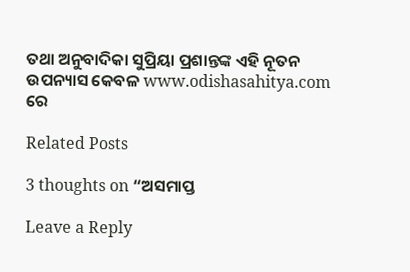ତଥା ଅନୁବାଦିକା ସୁପ୍ରିୟା ପ୍ରଶାନ୍ତଙ୍କ ଏହି ନୂତନ ଉପନ୍ୟାସ କେବଳ www.odishasahitya.com ରେ

Related Posts

3 thoughts on “ଅସମାପ୍ତ

Leave a Reply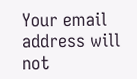Your email address will not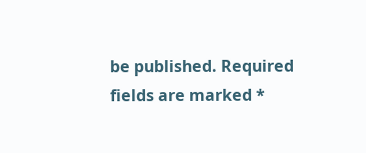be published. Required fields are marked *